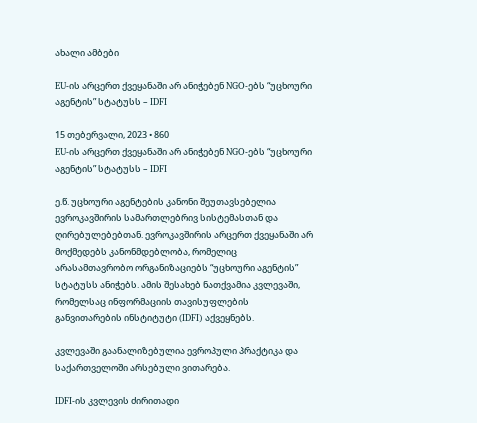ახალი ამბები

EU-ის არცერთ ქვეყანაში არ ანიჭებენ NGO-ებს “უცხოური აგენტის” სტატუსს – IDFI

15 თებერვალი, 2023 • 860
EU-ის არცერთ ქვეყანაში არ ანიჭებენ NGO-ებს “უცხოური აგენტის” სტატუსს – IDFI

ე.წ. უცხოური აგენტების კანონი შეუთავსებელია ევროკავშირის სამართლებრივ სისტემასთან და ღირებულებებთან. ევროკავშირის არცერთ ქვეყანაში არ მოქმედებს კანონმდებლობა, რომელიც არასამთავრობო ორგანიზაციებს “უცხოური აგენტის” სტატუსს ანიჭებს. ამის შესახებ ნათქვამია კვლევაში, რომელსაც ინფორმაციის თავისუფლების განვითარების ინსტიტუტი (IDFI) აქვეყნებს.

კვლევაში გაანალიზებულია ევროპული პრაქტიკა და საქართველოში არსებული ვითარება.

IDFI-ის კვლევის ძირითადი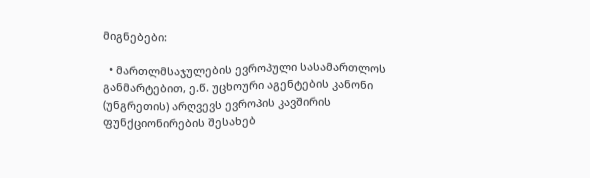მიგნებები:

  • მართლმსაჯულების ევროპული სასამართლოს განმარტებით, ე.წ. უცხოური აგენტების კანონი (უნგრეთის) არღვევს ევროპის კავშირის ფუნქციონირების შესახებ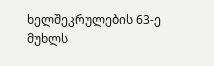ხელშეკრულების 63-ე მუხლს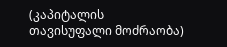(კაპიტალის თავისუფალი მოძრაობა)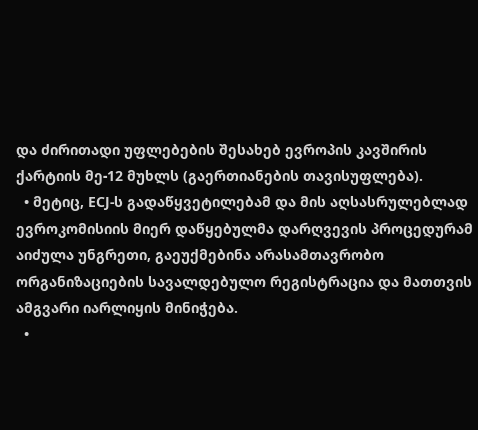და ძირითადი უფლებების შესახებ ევროპის კავშირის ქარტიის მე-12 მუხლს (გაერთიანების თავისუფლება).
  • მეტიც, ECJ-ს გადაწყვეტილებამ და მის აღსასრულებლად ევროკომისიის მიერ დაწყებულმა დარღვევის პროცედურამ აიძულა უნგრეთი, გაეუქმებინა არასამთავრობო ორგანიზაციების სავალდებულო რეგისტრაცია და მათთვის ამგვარი იარლიყის მინიჭება.
  •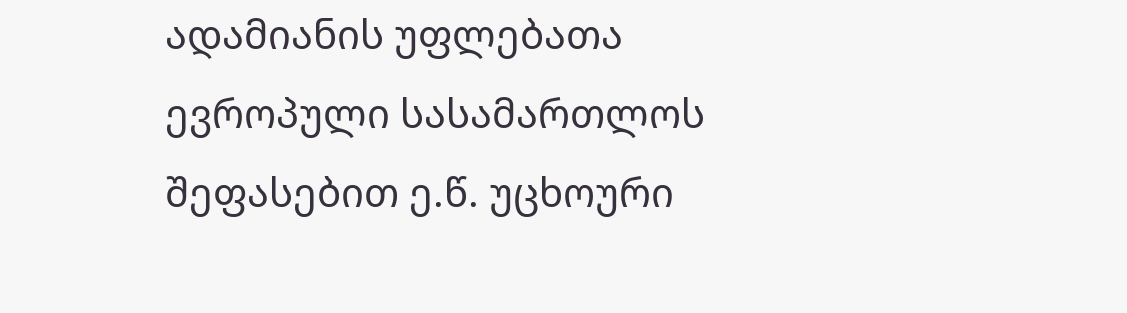ადამიანის უფლებათა ევროპული სასამართლოს შეფასებით ე.წ. უცხოური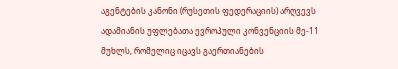აგენტების კანონი (რუსეთის ფედერაციის) არღვევს ადამიანის უფლებათა ევროპული კონვენციის მე-11 მუხლს, რომელიც იცავს გაერთიანების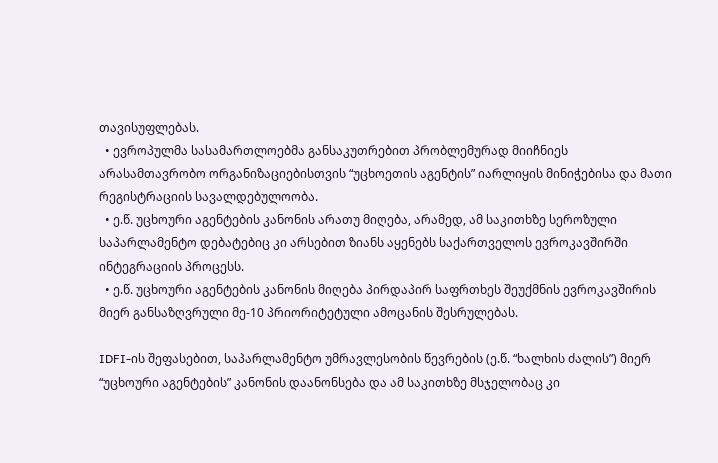თავისუფლებას.
  • ევროპულმა სასამართლოებმა განსაკუთრებით პრობლემურად მიიჩნიეს არასამთავრობო ორგანიზაციებისთვის “უცხოეთის აგენტის” იარლიყის მინიჭებისა და მათი რეგისტრაციის სავალდებულოობა.
  • ე.წ. უცხოური აგენტების კანონის არათუ მიღება, არამედ, ამ საკითხზე სეროზული საპარლამენტო დებატებიც კი არსებით ზიანს აყენებს საქართველოს ევროკავშირში ინტეგრაციის პროცესს.
  • ე.წ. უცხოური აგენტების კანონის მიღება პირდაპირ საფრთხეს შეუქმნის ევროკავშირის მიერ განსაზღვრული მე-10 პრიორიტეტული ამოცანის შესრულებას.

IDFI-ის შეფასებით, საპარლამენტო უმრავლესობის წევრების (ე.წ. “ხალხის ძალის”) მიერ “უცხოური აგენტების” კანონის დაანონსება და ამ საკითხზე მსჯელობაც კი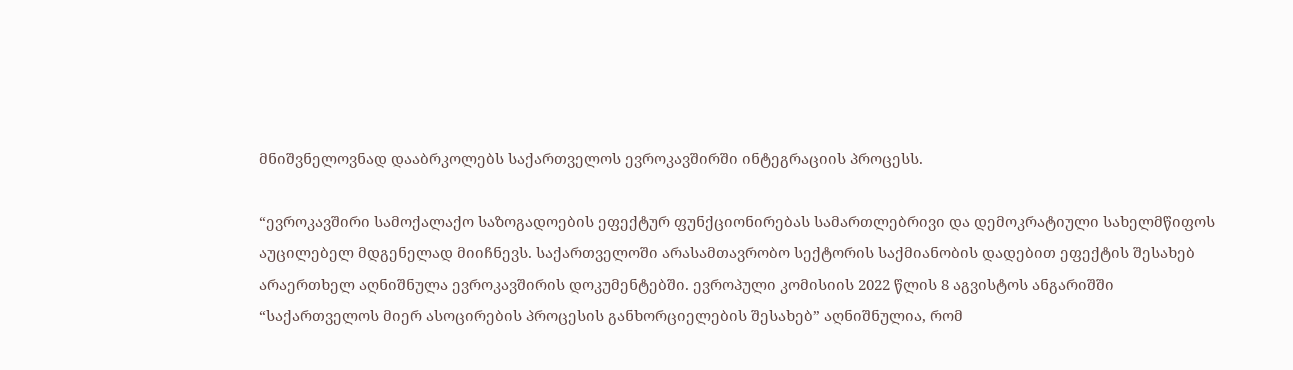მნიშვნელოვნად დააბრკოლებს საქართველოს ევროკავშირში ინტეგრაციის პროცესს.

“ევროკავშირი სამოქალაქო საზოგადოების ეფექტურ ფუნქციონირებას სამართლებრივი და დემოკრატიული სახელმწიფოს აუცილებელ მდგენელად მიიჩნევს. საქართველოში არასამთავრობო სექტორის საქმიანობის დადებით ეფექტის შესახებ არაერთხელ აღნიშნულა ევროკავშირის დოკუმენტებში. ევროპული კომისიის 2022 წლის 8 აგვისტოს ანგარიშში “საქართველოს მიერ ასოცირების პროცესის განხორციელების შესახებ” აღნიშნულია, რომ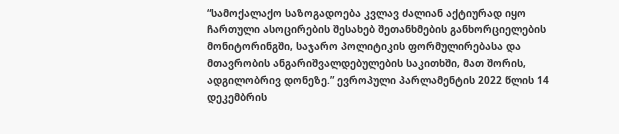“სამოქალაქო საზოგადოება კვლავ ძალიან აქტიურად იყო ჩართული ასოცირების შესახებ შეთანხმების განხორციელების მონიტორინგში, საჯარო პოლიტიკის ფორმულირებასა და მთავრობის ანგარიშვალდებულების საკითხში, მათ შორის, ადგილობრივ დონეზე.” ევროპული პარლამენტის 2022 წლის 14 დეკემბრის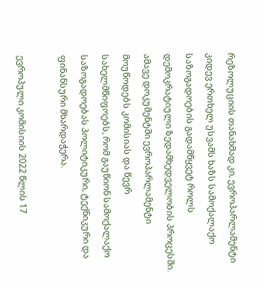რეზოლუციის თანახმად კი, ევროპარლამენტი კიდევ ერთხელ უსვამს ხაზს სამოქალაქო საზოგადოების გადამწყვეტ როლს დემოკრატიული ზედამხედველობის პროცესში. ამავე დოკუმენტში ევროპარლამენტი მოუწოდებს კომისიას და წევრ სახელმწიფოებს, რომ გაუწიონ სამოქალაქო საზოგადოებას პოლიტიკური, ტექნიკური და ფინანსური მხარდაჭერა.

ევროპული კომისიის 2022 წლის 17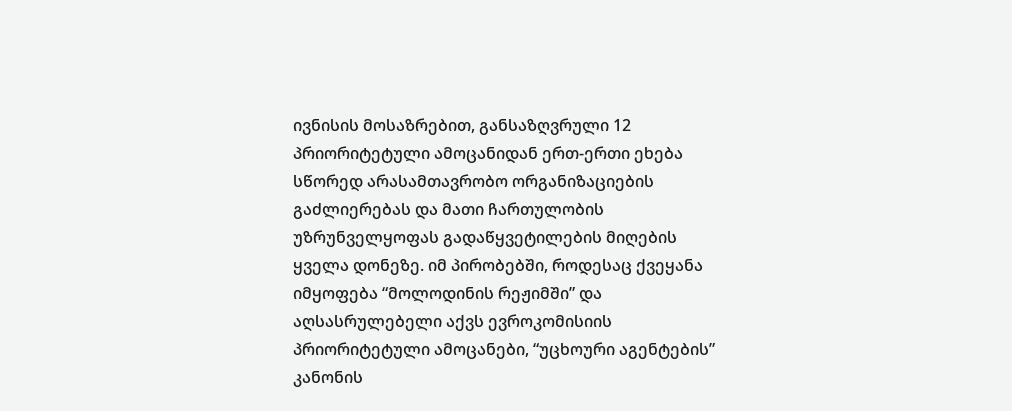ივნისის მოსაზრებით, განსაზღვრული 12 პრიორიტეტული ამოცანიდან ერთ-ერთი ეხება სწორედ არასამთავრობო ორგანიზაციების გაძლიერებას და მათი ჩართულობის უზრუნველყოფას გადაწყვეტილების მიღების ყველა დონეზე. იმ პირობებში, როდესაც ქვეყანა იმყოფება “მოლოდინის რეჟიმში” და აღსასრულებელი აქვს ევროკომისიის პრიორიტეტული ამოცანები, “უცხოური აგენტების” კანონის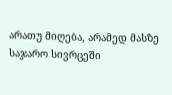არათუ მიღება, არამედ მასზე საჯარო სივრცეში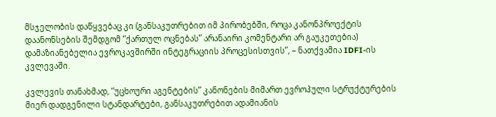მსჯელობის დაწყვებაც კი (განსაკუთრებით იმ პირობებში, როცა კანონპროექტის დაანონსების შემდგომ “ქართულ ოცნებას” არანაირი კომენტარი არ გაუკეთებია) დამაზიანებელია ევროკავშირში ინტეგრაციის პროცესისთვის”, – ნათქვამია IDFI-ის კვლევაში.

კვლევის თანახმად, “უცხოური აგენტების” კანონების მიმართ ევროპული სტრუქტურების მიერ დადგენილი სტანდარტები, განსაკუთრებით ადამიანის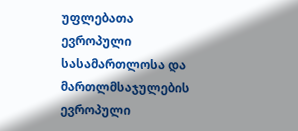უფლებათა ევროპული სასამართლოსა და მართლმსაჯულების ევროპული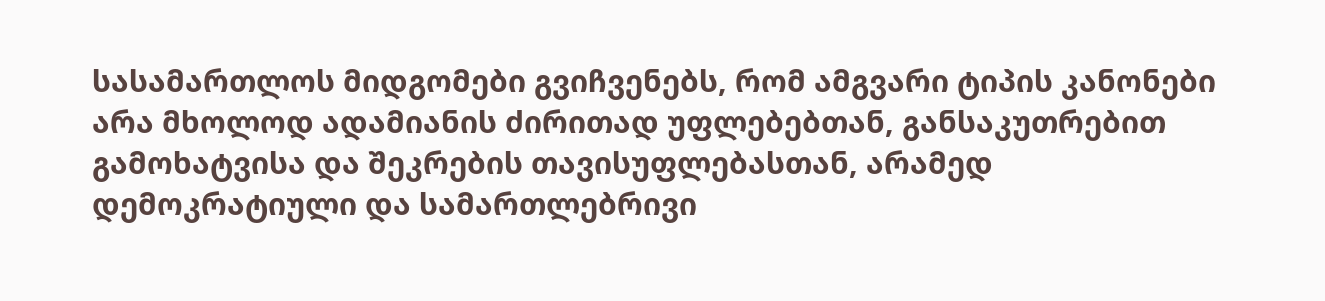სასამართლოს მიდგომები გვიჩვენებს, რომ ამგვარი ტიპის კანონები არა მხოლოდ ადამიანის ძირითად უფლებებთან, განსაკუთრებით გამოხატვისა და შეკრების თავისუფლებასთან, არამედ დემოკრატიული და სამართლებრივი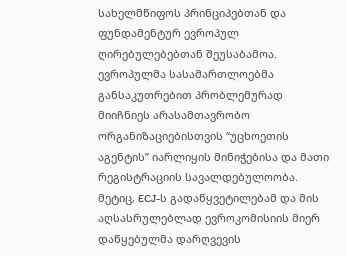სახელმწიფოს პრინციპებთან და ფუნდამენტურ ევროპულ ღირებულებებთან შეუსაბამოა. ევროპულმა სასამართლოებმა განსაკუთრებით პრობლემურად მიიჩნიეს არასამთავრობო ორგანიზაციებისთვის “უცხოეთის აგენტის” იარლიყის მინიჭებისა და მათი რეგისტრაციის სავალდებულოობა. მეტიც, ECJ-ს გადაწყვეტილებამ და მის აღსასრულებლად ევროკომისიის მიერ დაწყებულმა დარღვევის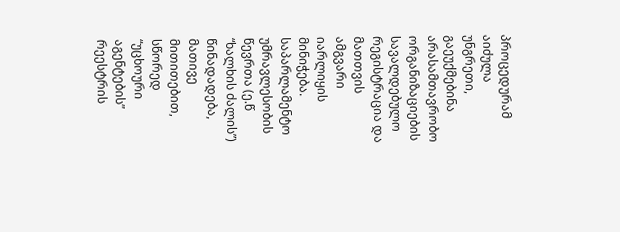პროცედურამ აიძულა უნგრეთი, გაეუქმებინა არასამთავრობო ორგანიზაციების სავალდებულო რეგისტრაცია და მათთვის ამგვარი იარლიყის მინიჭება. საპარლამენტო უმრავლესობის წევრთა (ე.წ “ხალხის ძალის”) წინადადება, მათივე მითითებით, სწორედ “უცხოური აგენტების” რეესტრის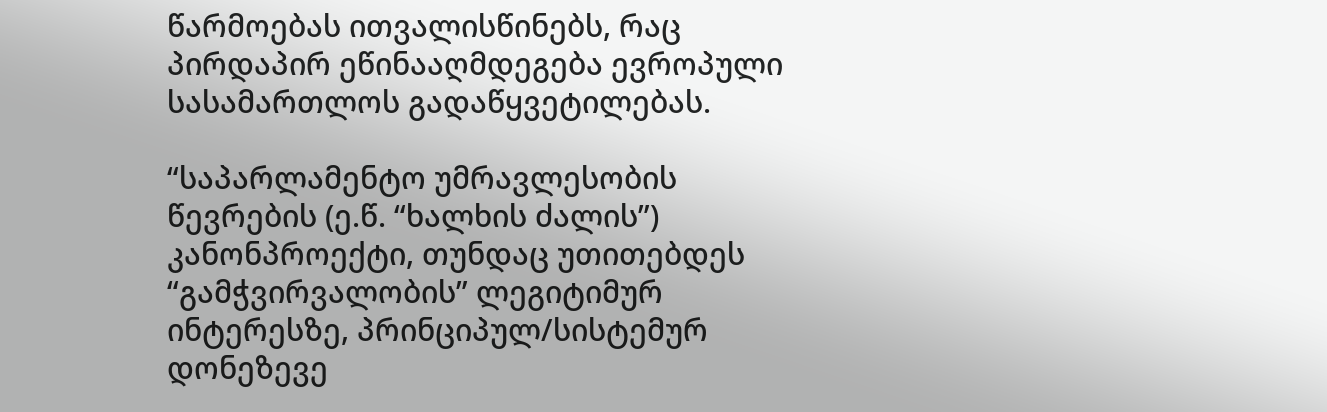წარმოებას ითვალისწინებს, რაც პირდაპირ ეწინააღმდეგება ევროპული სასამართლოს გადაწყვეტილებას.

“საპარლამენტო უმრავლესობის წევრების (ე.წ. “ხალხის ძალის”) კანონპროექტი, თუნდაც უთითებდეს “გამჭვირვალობის” ლეგიტიმურ ინტერესზე, პრინციპულ/სისტემურ დონეზევე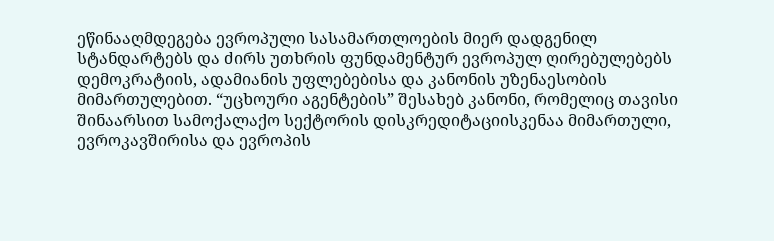ეწინააღმდეგება ევროპული სასამართლოების მიერ დადგენილ სტანდარტებს და ძირს უთხრის ფუნდამენტურ ევროპულ ღირებულებებს დემოკრატიის, ადამიანის უფლებებისა და კანონის უზენაესობის მიმართულებით. “უცხოური აგენტების” შესახებ კანონი, რომელიც თავისი შინაარსით სამოქალაქო სექტორის დისკრედიტაციისკენაა მიმართული, ევროკავშირისა და ევროპის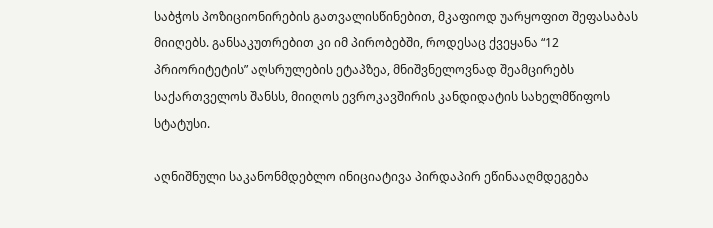საბჭოს პოზიციონირების გათვალისწინებით, მკაფიოდ უარყოფით შეფასაბას მიიღებს. განსაკუთრებით კი იმ პირობებში, როდესაც ქვეყანა “12 პრიორიტეტის” აღსრულების ეტაპზეა, მნიშვნელოვნად შეამცირებს საქართველოს შანსს, მიიღოს ევროკავშირის კანდიდატის სახელმწიფოს სტატუსი.

აღნიშნული საკანონმდებლო ინიციატივა პირდაპირ ეწინააღმდეგება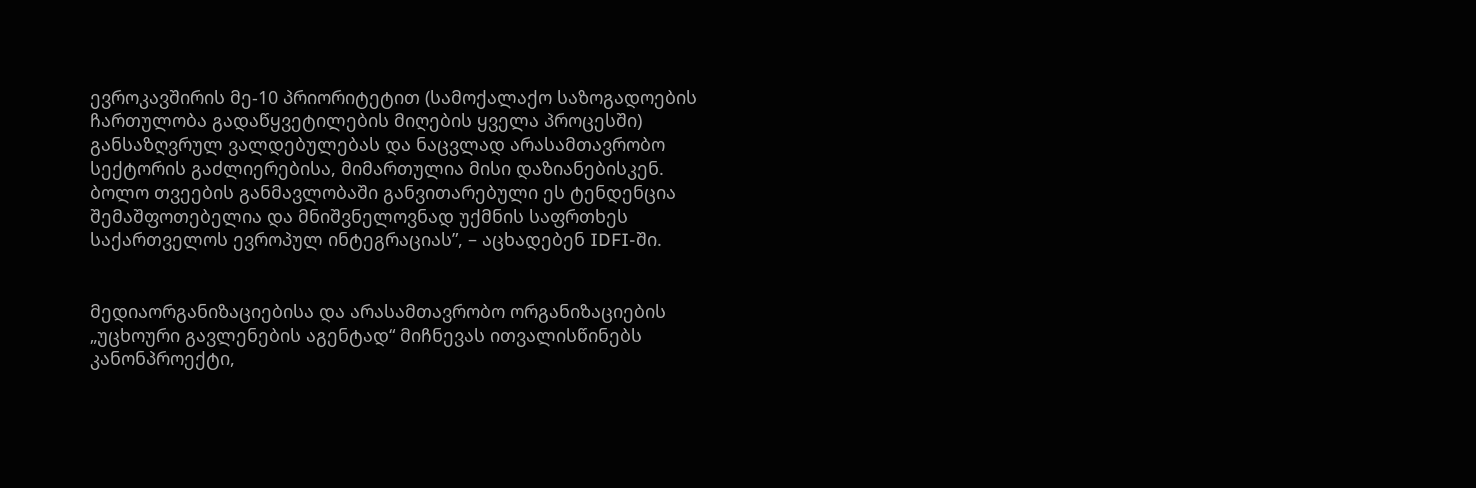ევროკავშირის მე-10 პრიორიტეტით (სამოქალაქო საზოგადოების ჩართულობა გადაწყვეტილების მიღების ყველა პროცესში) განსაზღვრულ ვალდებულებას და ნაცვლად არასამთავრობო სექტორის გაძლიერებისა, მიმართულია მისი დაზიანებისკენ. ბოლო თვეების განმავლობაში განვითარებული ეს ტენდენცია შემაშფოთებელია და მნიშვნელოვნად უქმნის საფრთხეს საქართველოს ევროპულ ინტეგრაციას”, – აცხადებენ IDFI-ში.


მედიაორგანიზაციებისა და არასამთავრობო ორგანიზაციების „უცხოური გავლენების აგენტად“ მიჩნევას ითვალისწინებს კანონპროექტი,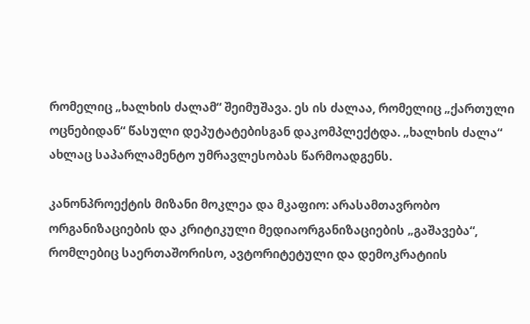რომელიც „ხალხის ძალამ“ შეიმუშავა. ეს ის ძალაა, რომელიც „ქართული ოცნებიდან“ წასული დეპუტატებისგან დაკომპლექტდა. „ხალხის ძალა“ ახლაც საპარლამენტო უმრავლესობას წარმოადგენს.

კანონპროექტის მიზანი მოკლეა და მკაფიო: არასამთავრობო ორგანიზაციების და კრიტიკული მედიაორგანიზაციების „გაშავება“, რომლებიც საერთაშორისო, ავტორიტეტული და დემოკრატიის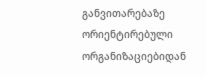განვითარებაზე ორიენტირებული ორგანიზაციებიდან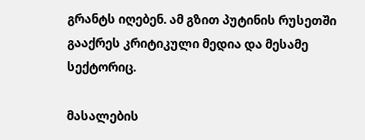გრანტს იღებენ. ამ გზით პუტინის რუსეთში გააქრეს კრიტიკული მედია და მესამე სექტორიც.

მასალების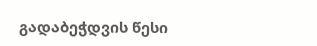გადაბეჭდვის წესი